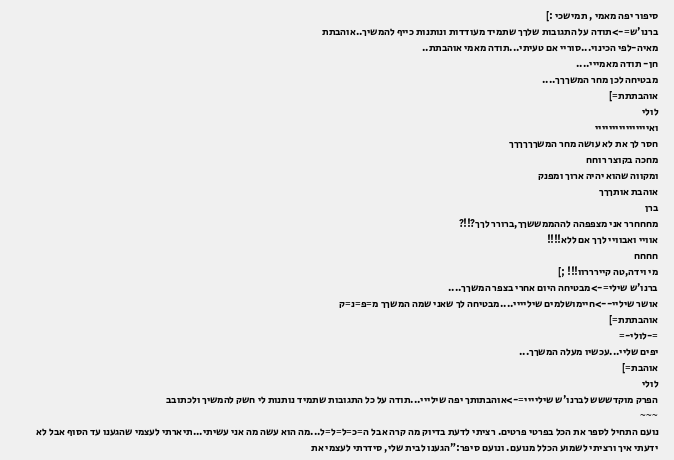סיפור יפה מאמי , תמישכי :]
ברנו'ש=->תודה על התגובות שלךך שתמיד מעודדות ונותנות כייף להמשיך..אוהבתת
מאיה-לפי הכינוי...סוריי אם טעיתי...תודה מאמי אוהבתת..
חן- תודה מאמייי....
מבטיחה לכן מחר המשךךך....
אוהבתתת=]
לולי
ואיייייייייייייייי
חסר לך את לא עושה מחר המשךךךךךך
מחכה בקוצר רוחח
ומקווה שהוא יהיה ארוך ומפנק
אוהבת אותךךך
ברן
מחחחרר אני מצפפהה לההממששךך,ברורר לךך?!!?
אוויי ואבוויי לךך אם ללא!!!!
חחחח
מי וידה,טה קיירררוו!!! ;]
ברנו'ש שילי=->מבטיחה היום אחרי בצפר המשךך....
אושר שיליי-->חיימושלמים שיליייי....מבטיחה לך שאני שמה המשךך מ=פ=נ=ק
אוהבתתת=]
=-לולי-=
יפים שליי...עכשיו מעלה המשךך...
אוהבת=]
לולי
הפרק מוקדששש לברנו'ש שיליייי=->אוהבתותך יפה שילייי...תודה על כל התגובות שתמיד נותנות לי חשק להמשיך ולכתובב
~~~
נועם התחיל לספר את הכל בפרטי פרטים. רציתי לדעת בדיוק מה קרה אבל ה=כ=ל=ל=ל...מה הוא עשה מה אני עשיתי...תיארתי לעצמי שהגענו עד הסוף אבל לא ידעתי איך ורציתי לשמוע הכלל מנועם. ונועם סיפר:"הגענו לבית שלי, סידרתי לעצמי את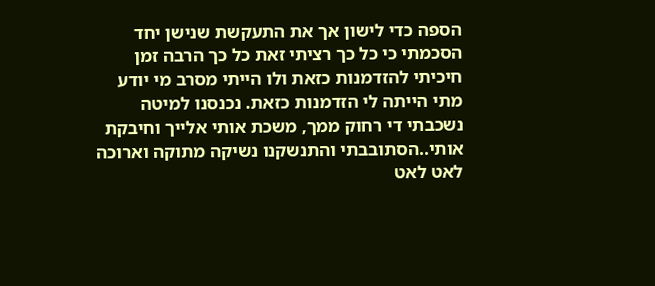הספה כדי לישון אך את התעקשת שנישן יחד הסכמתי כי כל כך רציתי זאת כל כך הרבה זמן חיכיתי להזדמנות כזאת ולו הייתי מסרב מי יודע מתי הייתה לי הזדמנות כזאת. נכנסנו למיטה נשכבתי די רחוק ממך, משכת אותי אלייך וחיבקת אותי..הסתובבתי והתנשקנו נשיקה מתוקה וארוכה לאט לאט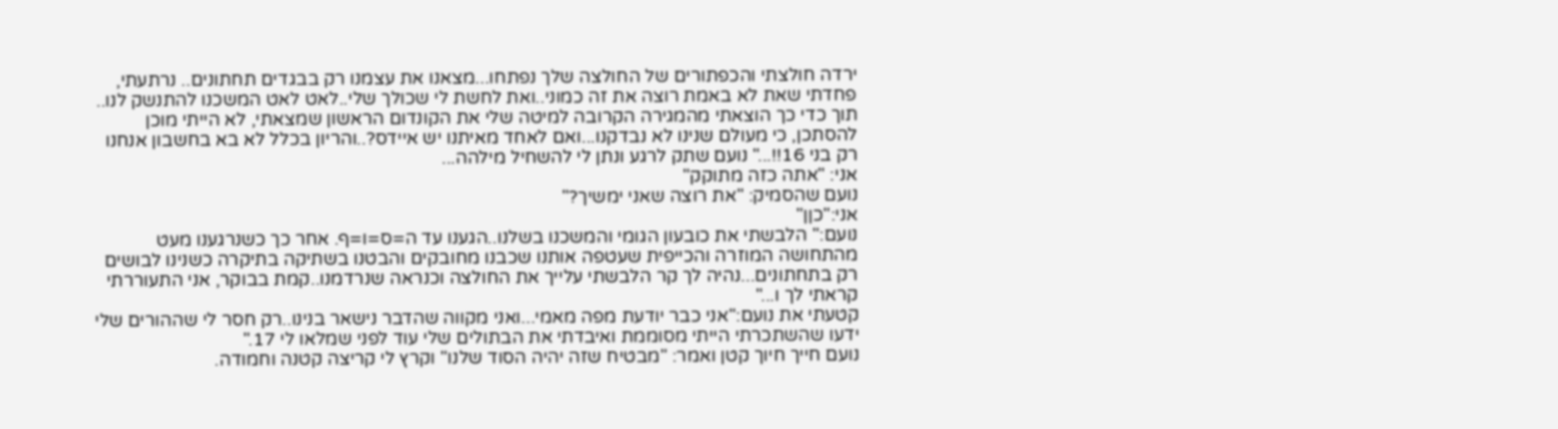ירדה חולצתי והכפתורים של החולצה שלך נפתחו...מצאנו את עצמנו רק בבגדים תחתונים.. נרתעתי, פחדתי שאת לא באמת רוצה את זה כמוני..ואת לחשת לי שכולך שלי..לאט לאט המשכנו להתנשק לנו.. תוך כדי כך הוצאתי מהמגירה הקרובה למיטה שלי את הקונדום הראשון שמצאתי, לא הייתי מוכן להסתכן, כי מעולם שנינו לא נבדקנו...ואם לאחד מאיתנו יש איידס?..והריון בכלל לא בא בחשבון אנחנו רק בני 16!!..." נועם שתק לרגע ונתן לי להשחיל מילהה...
אני: "אתה כזה מתוקק"
נועם שהסמיק: "את רוצה שאני ימשיך?"
אני:"כןן"
נועם:" הלבשתי את כובעון הגומי והמשכנו בשלנו..הגענו עד ה=ס=ו=ף. אחר כך כשנרגענו מעט מהתחושה המוזרה והכייפית שעטפה אותנו שכבנו מחובקים והבטנו בשתיקה בתיקרה כשנינו לבושים רק בתחתונים...נהיה לך קר הלבשתי עלייך את החולצה וכנראה שנרדמנו..קמת בבוקר, אני התעוררתי קראתי לך ו..."
קטעתי את נועם:"אני כבר יודעת מפה מאמי...ואני מקווה שהדבר נישאר בנינו..רק חסר לי שההורים שלי ידעו שהשתכרתי הייתי מסוממת ואיבדתי את הבתולים שלי עוד לפני שמלאו לי 17."
נועם חייך חיוך קטן ואמר: "מבטיח שזה יהיה הסוד שלנו" וקרץ לי קריצה קטנה וחמודה.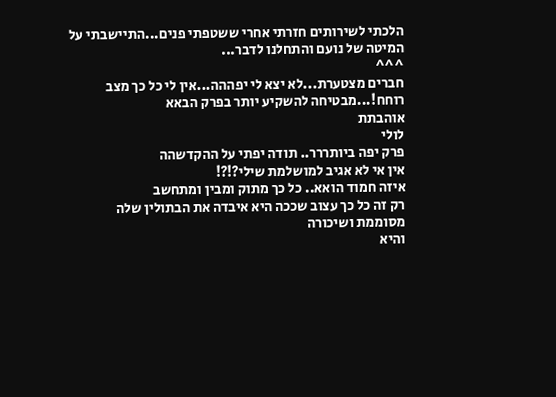הלכתי לשירותים חזרתי אחרי ששטפתי פנים...התיישבתי על המיטה של נועם והתחלנו לדבר...
^^^
חברים מצטערת...לא יצא לי יפההה...אין לי כל כך מצב רוחח!...מבטיחה להשקיע יותר בפרק הבאא
אוהבתת
לולי
פרק יפה ביותררר.. תודה יפתי על ההקדשהה
אין אי לא אגיב למושלמת שילי?!?!
איזה חמוד הואא.. כל כך מתוק ומבין ומתחשב
רק זה כל כך עצוב שככה היא איבדה את הבתולין שלה
מסוממת ושיכורה
והיא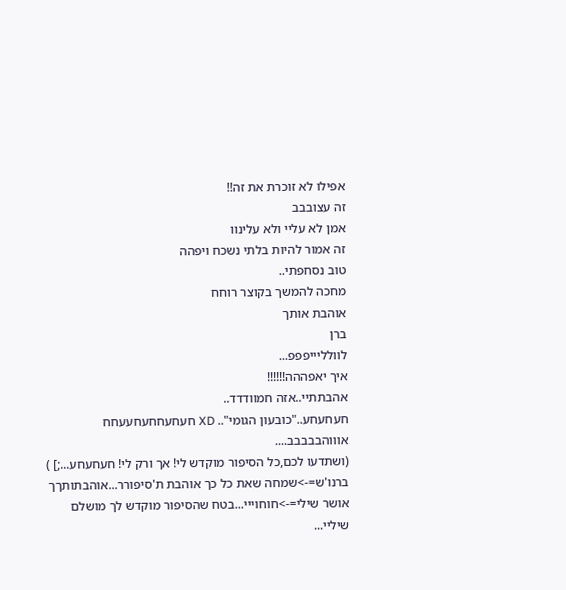אפילו לא זוכרת את זה!!
זה עצובבב
אמן לא עליי ולא עלינוו
זה אמור להיות בלתי נשכח ויפהה
טוב נסחפתי..
מחכה להמשך בקוצר רוחח
אוהבת אותך
ברן
לוולליייפפפ...
איך יאפההה!!!!!!
אהבתתיי..אזה חמוודדד..
חעחעחע.."כובעון הגומי".. XD חעחעחחעחעעחח
אוווהבבבבב....
(ושתדעו לכם,כל הסיפור מוקדש לי! אך ורק לי! חעחעחע...;] )
ברנו'ש=->שמחה שאת כל כך אוהבת ת'סיפורר...אוהבתותךך
אושר שילי=->חוחוייי...בטח שהסיפור מוקדש לך מושלם שיליי...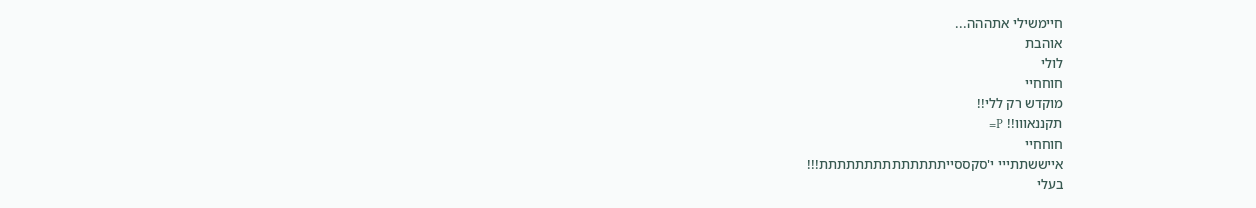חיימשילי אתההה...
אוהבת
לולי
חוחחיי
מוקדש רק ללי!!
תקננאווו!! P=
חוחחיי
אייששתתייי י'סקססייתתתתתתתתתתתתתת!!!
בעלי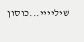שיליייי...כוסון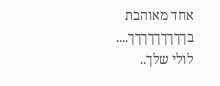אחד מאוהבת בךךךךךךךךך....
לולי שלך..